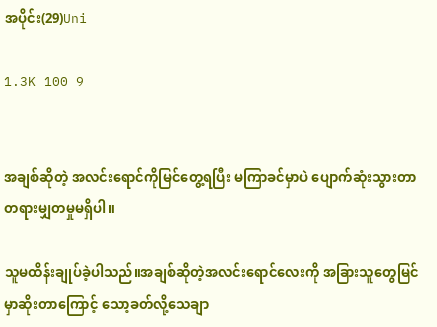အပိုင်း(29)Uni

1.3K 100 9


အချစ်ဆိုတဲ့ အလင်းရောင်ကိုမြင်တွေ့ရပြီး မကြာခင်မှာပဲ ပျောက်ဆုံးသွားတာ တရားမျှတမှုမရှိပါ။

သူမထိန်းချုပ်ခဲ့ပါသည်။အချစ်ဆိုတဲ့အလင်းရောင်လေးကို အခြားသူတွေမြင်မှာဆိုးတာကြောင့် သော့ခတ်လို့သေချာ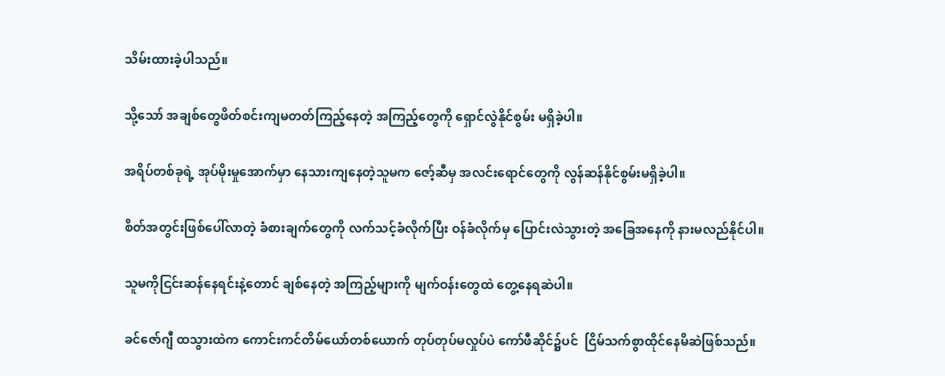သိမ်းထားခဲ့ပါသည်။

သို့သော် အချစ်တွေဖိတ်စင်းကျမတတ်ကြည့်နေတဲ့ အကြည့်တွေကို ရှောင်လွဲနိုင်စွမ်း မရှိခဲ့ပါ။

အရိပ်တစ်ခုရဲ့ အုပ်မိုးမှုအောက်မှာ နေသားကျနေတဲ့သူမက ဇော့်ဆီမှ အလင်းရောင်တွေကို လွန်ဆန်နိုင်စွမ်းမရှိခဲ့ပါ။

စိတ်အတွင်းဖြစ်ပေါ်လာတဲ့ ခံစားချက်တွေကို လက်သင့်ခံလိုက်ပြီး ဝန်ခံလိုက်မှ ပြောင်းလဲသွားတဲ့ အခြေအနေကို နားမလည်နိုင်ပါ။

သူမကိုငြင်းဆန်နေရင်းနဲ့တောင် ချစ်နေတဲ့ အကြည့်များကို မျက်ဝန်းတွေထဲ တွေ့နေရဆဲပါ။

ခင်ဇော်ဂျီ ထသွားထဲက ကောင်းကင်တိမ်ယော်တစ်ယောက် တုပ်တုပ်မလှုပ်ပဲ ကော်ဖီဆိုင်၌ပင်  ငြိမ်သက်စွာထိုင်နေမိဆဲဖြစ်သည်။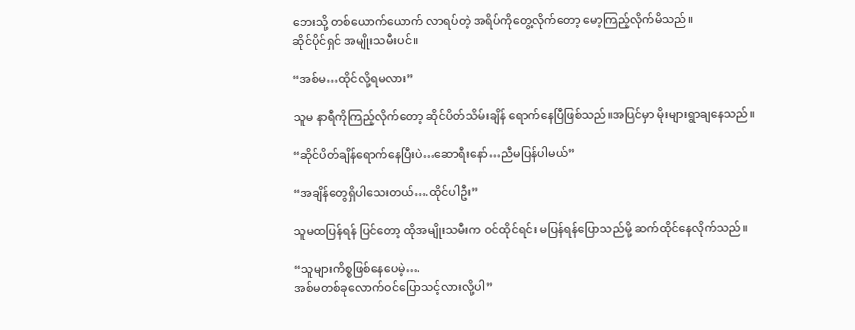ဘေးသို့ တစ်ယောက်ယောက် လာရပ်တဲ့ အရိပ်ကိုတွေ့လိုက်တော့ မော့ကြည့်လိုက်မိသည်။
ဆိုင်ပိုင်ရှင် အမျိုးသမီးပင်။

“အစ်မ…ထိုင်လို့ရမလား”

သူမ နာရီကိုကြည့်လိုက်တော့ ဆိုင်ပိတ်သိမ်းချိန် ရောက်နေပြီဖြစ်သည်။အပြင်မှာ မိုးများရွာချနေသည်။

“ဆိုင်ပိတ်ချိန်ရောက်နေပြီးပဲ…ဆောရီးနော်…ညီမပြန်ပါမယ်”

“အချိန်တွေရှိပါသေးတယ်….ထိုင်ပါဦး”

သူမထပြန်ရန် ပြင်တော့ ထိုအမျိုးသမီးက ဝင်ထိုင်ရင်း မပြန်ရန်ပြောသည်မို့ ဆက်ထိုင်နေလိုက်သည်။

“သူများကိစ္စဖြစ်နေပေမဲ့….
အစ်မတစ်ခုလောက်ဝင်ပြောသင့်လားလို့ပါ”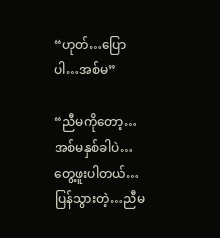“ဟုတ်…ပြောပါ…အစ်မ”

“ညီမကိုတော့…အစ်မနှစ်ခါပဲ…တွေ့ဖူးပါတယ်…ပြန်သွားတဲ့…ညီမ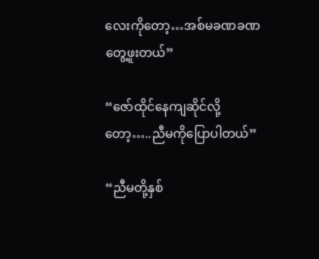လေးကိုတော့…အစ်မခဏခဏတွေ့ဖူးတယ်”

“ဇော်ထိုင်နေကျဆိုင်လို့တော့…..ညီမကိုပြောပါတယ်”

“ညီမတို့နှစ်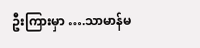ဦးကြားမှာ ….သာမာန်မ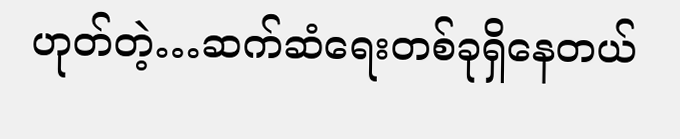ဟုတ်တဲ့…ဆက်ဆံရေးတစ်ခုရှိနေတယ်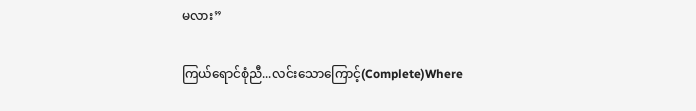မလား”

ကြယ်ရောင်စုံညီ...လင်းသောကြောင့်(Complete)Where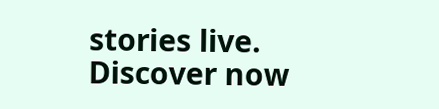stories live. Discover now